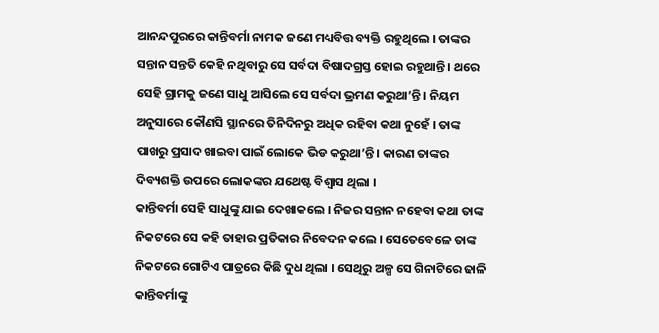ଆନନ୍ଦପୁରରେ କାନ୍ତିବର୍ମା ନାମକ ଜଣେ ମଧ୍ୟବିତ୍ତ ବ୍ୟକ୍ତି ରହୁଥିଲେ । ତାଙ୍କର ସନ୍ତାନ ସନ୍ତତି କେହି ନଥିବାରୁ ସେ ସର୍ବଦା ବିଷାଦଗ୍ରସ୍ତ ହୋଇ ରହୁଥାନ୍ତି । ଥରେ ସେହି ଗ୍ରାମକୁ ଜଣେ ସାଧୁ ଆସିଲେ ସେ ସର୍ବଦା ଭ୍ରମଣ କରୁଥା’ନ୍ତି । ନିୟମ ଅନୁସାରେ କୌଣସି ସ୍ଥାନରେ ତିନିଦିନରୁ ଅଧିକ ରହିବା କଥା ନୁହେଁ । ତାଙ୍କ ପାଖରୁ ପ୍ରସାଦ ଖାଇବା ପାଇଁ ଲୋକେ ଭିଡ କରୁଥା’ନ୍ତି । କାରଣ ତାଙ୍କର ଦିବ୍ୟଶକ୍ତି ଉପରେ ଲୋକଙ୍କର ଯଥେଷ୍ଟ ବିଶ୍ୱାସ ଥିଲା ।
କାନ୍ତିବର୍ମା ସେହି ସାଧୁଙ୍କୁ ଯାଇ ଦେଖାକଲେ । ନିଜର ସନ୍ତାନ ନହେବା କଥା ତାଙ୍କ ନିକଟରେ ସେ କହି ତାହାର ପ୍ରତିକାର ନିବେଦନ କଲେ । ସେତେବେଳେ ତାଙ୍କ ନିକଟରେ ଗୋଟିଏ ପାତ୍ରରେ କିଛି ଦୁଧ ଥିଲା । ସେଥିରୁ ଅଳ୍ପ ସେ ଗିନାଟିରେ ଢାଳି କାନ୍ତିବର୍ମାଙ୍କୁ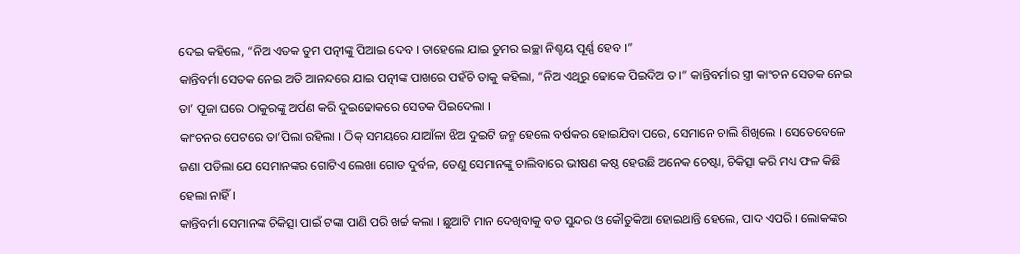ଦେଇ କହିଲେ, “ନିଅ ଏତକ ତୁମ ପତ୍ନୀଙ୍କୁ ପିଆଇ ଦେବ । ତାହେଲେ ଯାଇ ତୁମର ଇଚ୍ଛା ନିଶ୍ଚୟ ପୂର୍ଣ୍ଣ ହେବ ।”
କାନ୍ତିବର୍ମା ସେତକ ନେଇ ଅତି ଆନନ୍ଦରେ ଯାଇ ପତ୍ନୀଙ୍କ ପାଖରେ ପହଁଚି ତାକୁ କହିଲା, “ନିଅ ଏଥିରୁ ଢୋକେ ପିଇଦିଅ ତ ।” କାନ୍ତିବର୍ମାର ସ୍ତ୍ରୀ କାଂଚନ ସେତକ ନେଇ ତା’ ପୂଜା ଘରେ ଠାକୁରଙ୍କୁ ଅର୍ପଣ କରି ଦୁଇଢୋକରେ ସେତକ ପିଇଦେଲା ।
କାଂଚନର ପେଟରେ ତା’ପିଲା ରହିଲା । ଠିକ୍ ସମୟରେ ଯାଆଁଳା ଝିଅ ଦୁଇଟି ଜନ୍ମ ହେଲେ ବର୍ଷକର ହୋଇଯିବା ପରେ, ସେମାନେ ଚାଲି ଶିଖିଲେ । ସେତେବେଳେ ଜଣା ପଡିଲା ଯେ ସେମାନଙ୍କର ଗୋଟିଏ ଲେଖା ଗୋଡ ଦୁର୍ବଳ, ତେଣୁ ସେମାନଙ୍କୁ ଚାଲିବାରେ ଭୀଷଣ କଷ୍ଠ ହେଉଛି ଅନେକ ଚେଷ୍ଟା, ଚିକିତ୍ସା କରି ମଧ୍ୟ ଫଳ କିଛି ହେଲା ନାହିଁ ।
କାନ୍ତିବର୍ମା ସେମାନଙ୍କ ଚିକିତ୍ସା ପାଇଁ ଟଙ୍କା ପାଣି ପରି ଖର୍ଚ୍ଚ କଲା । ଛୁଆଟି ମାନ ଦେଖିବାକୁ ବଡ ସୁନ୍ଦର ଓ କୌତୁକିଆ ହୋଇଥାନ୍ତି ହେଲେ, ପାଦ ଏପରି । ଲୋକଙ୍କର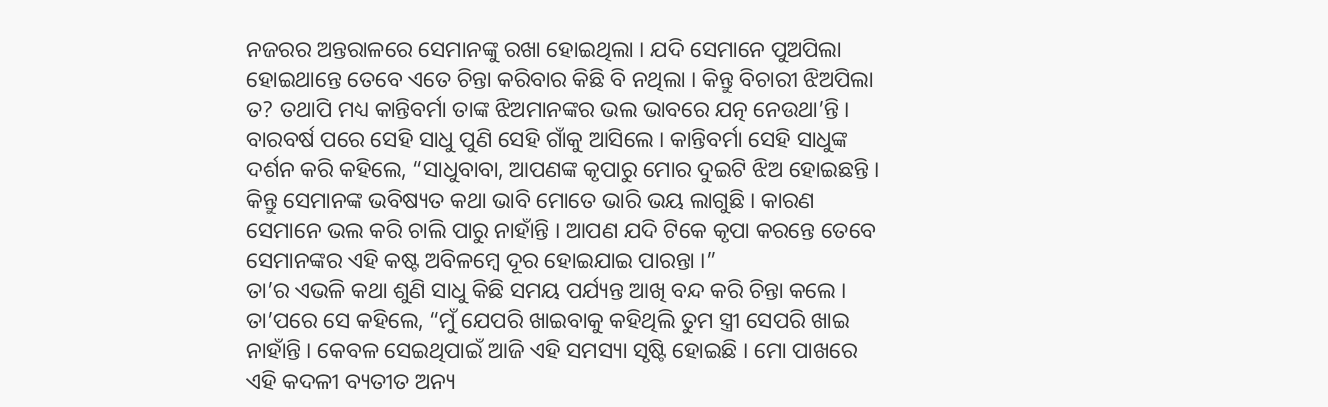ନଜରର ଅନ୍ତରାଳରେ ସେମାନଙ୍କୁ ରଖା ହୋଇଥିଲା । ଯଦି ସେମାନେ ପୁଅପିଲା ହୋଇଥାନ୍ତେ ତେବେ ଏତେ ଚିନ୍ତା କରିବାର କିଛି ବି ନଥିଲା । କିନ୍ତୁ ବିଚାରୀ ଝିଅପିଲା ତ? ତଥାପି ମଧ୍ୟ କାନ୍ତିବର୍ମା ତାଙ୍କ ଝିଅମାନଙ୍କର ଭଲ ଭାବରେ ଯତ୍ନ ନେଉଥା’ନ୍ତି ।
ବାରବର୍ଷ ପରେ ସେହି ସାଧୁ ପୁଣି ସେହି ଗାଁକୁ ଆସିଲେ । କାନ୍ତିବର୍ମା ସେହି ସାଧୁଙ୍କ ଦର୍ଶନ କରି କହିଲେ, “ସାଧୁବାବା, ଆପଣଙ୍କ କୃପାରୁ ମୋର ଦୁଇଟି ଝିଅ ହୋଇଛନ୍ତି । କିନ୍ତୁ ସେମାନଙ୍କ ଭବିଷ୍ୟତ କଥା ଭାବି ମୋତେ ଭାରି ଭୟ ଲାଗୁଛି । କାରଣ ସେମାନେ ଭଲ କରି ଚାଲି ପାରୁ ନାହାଁନ୍ତି । ଆପଣ ଯଦି ଟିକେ କୃପା କରନ୍ତେ ତେବେ ସେମାନଙ୍କର ଏହି କଷ୍ଟ ଅବିଳମ୍ବେ ଦୂର ହୋଇଯାଇ ପାରନ୍ତା ।”
ତା’ର ଏଭଳି କଥା ଶୁଣି ସାଧୁ କିଛି ସମୟ ପର୍ଯ୍ୟନ୍ତ ଆଖି ବନ୍ଦ କରି ଚିନ୍ତା କଲେ । ତା’ପରେ ସେ କହିଲେ, “ମୁଁ ଯେପରି ଖାଇବାକୁ କହିଥିଲି ତୁମ ସ୍ତ୍ରୀ ସେପରି ଖାଇ ନାହାଁନ୍ତି । କେବଳ ସେଇଥିପାଇଁ ଆଜି ଏହି ସମସ୍ୟା ସୃଷ୍ଟି ହୋଇଛି । ମୋ ପାଖରେ ଏହି କଦଳୀ ବ୍ୟତୀତ ଅନ୍ୟ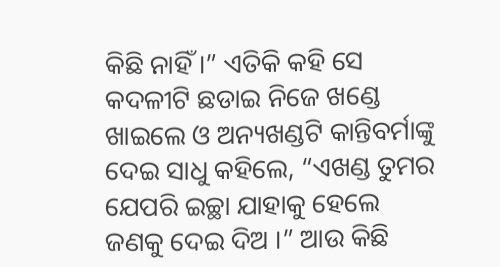କିଛି ନାହିଁ ।” ଏତିକି କହି ସେ କଦଳୀଟି ଛଡାଇ ନିଜେ ଖଣ୍ଡେ ଖାଇଲେ ଓ ଅନ୍ୟଖଣ୍ଡଟି କାନ୍ତିବର୍ମାଙ୍କୁ ଦେଇ ସାଧୁ କହିଲେ, “ଏଖଣ୍ଡ ତୁମର ଯେପରି ଇଚ୍ଛା ଯାହାକୁ ହେଲେ ଜଣକୁ ଦେଇ ଦିଅ ।” ଆଉ କିଛି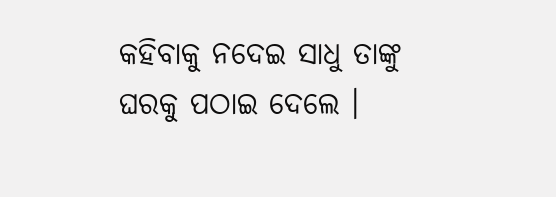କହିବାକୁ ନଦେଇ ସାଧୁ ତାଙ୍କୁ ଘରକୁ ପଠାଇ ଦେଲେ ।